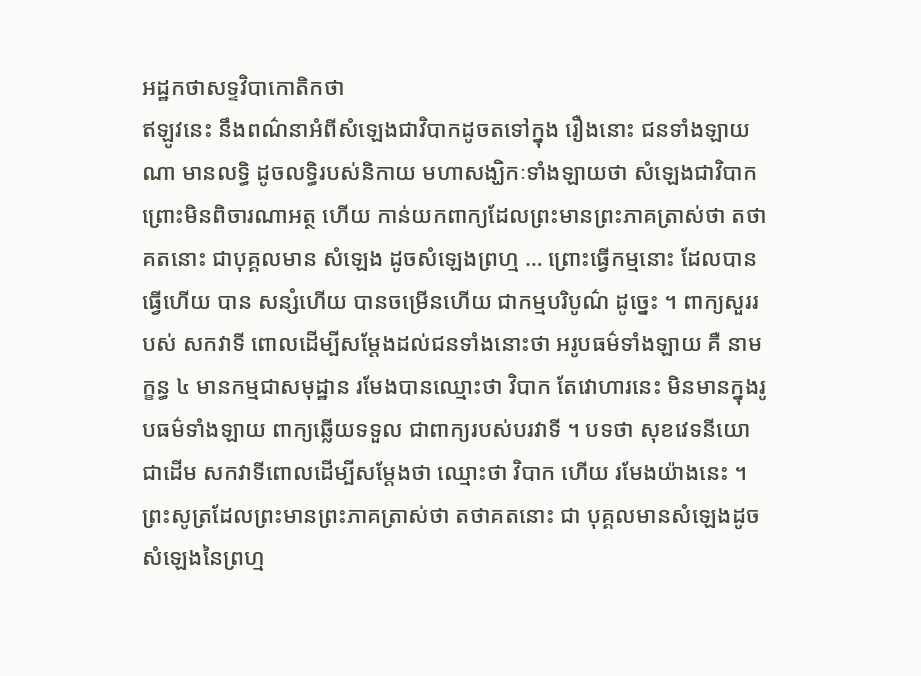អដ្ឋកថាសទ្ទវិបាកោតិកថា
ឥឡូវនេះ នឹងពណ៌នាអំពីសំឡេងជាវិបាកដូចតទៅក្នុង រឿងនោះ ជនទាំងឡាយណា មានលទ្ធិ ដូចលទ្ធិរបស់និកាយ មហាសង្ឃិកៈទាំងឡាយថា សំឡេងជាវិបាក ព្រោះមិនពិចារណាអត្ថ ហើយ កាន់យកពាក្យដែលព្រះមានព្រះភាគត្រាស់ថា តថាគតនោះ ជាបុគ្គលមាន សំឡេង ដូចសំឡេងព្រហ្ម … ព្រោះធ្វើកម្មនោះ ដែលបានធ្វើហើយ បាន សន្សំហើយ បានចម្រើនហើយ ជាកម្មបរិបូណ៌ ដូច្នេះ ។ ពាក្យសួររបស់ សកវាទី ពោលដើម្បីសម្តែងដល់ជនទាំងនោះថា អរូបធម៌ទាំងឡាយ គឺ នាមក្ខន្ធ ៤ មានកម្មជាសមុដ្ឋាន រមែងបានឈ្មោះថា វិបាក តែវោហារនេះ មិនមានក្នុងរូបធម៌ទាំងឡាយ ពាក្យឆ្លើយទទួល ជាពាក្យរបស់បរវាទី ។ បទថា សុខវេទនីយោ ជាដើម សកវាទីពោលដើម្បីសម្តែងថា ឈ្មោះថា វិបាក ហើយ រមែងយ៉ាងនេះ ។ ព្រះសូត្រដែលព្រះមានព្រះភាគត្រាស់ថា តថាគតនោះ ជា បុគ្គលមានសំឡេងដូចសំឡេងនៃព្រហ្ម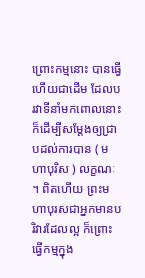ព្រោះកម្មនោះ បានធ្វើហើយជាដើម ដែលបរវាទីនាំមកពោលនោះ ក៏ដើម្បីសម្តែងឲ្យជ្រាបដល់ការបាន ( មហាបុរិស ) លក្ខណៈ ។ ពិតហើយ ព្រះមហាបុរសជាអ្នកមានបរិវារដែលល្អ ក៏ព្រោះធ្វើកម្មក្នុង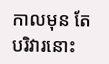កាលមុន តែបរិវារនោះ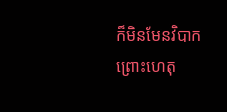ក៏មិនមែនវិបាក ព្រោះហេតុ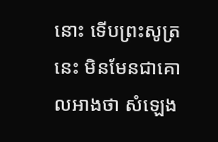នោះ ទើបព្រះសូត្រនេះ មិនមែនជាគោលអាងថា សំឡេង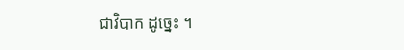ជាវិបាក ដូច្នេះ ។